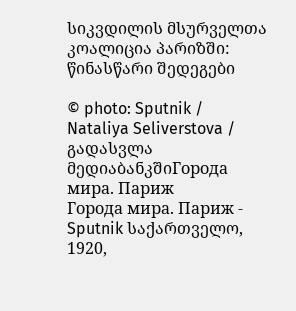სიკვდილის მსურველთა კოალიცია პარიზში: წინასწარი შედეგები

© photo: Sputnik / Nataliya Seliverstova / გადასვლა მედიაბანკშიГорода мира. Париж
Города мира. Париж - Sputnik საქართველო, 1920,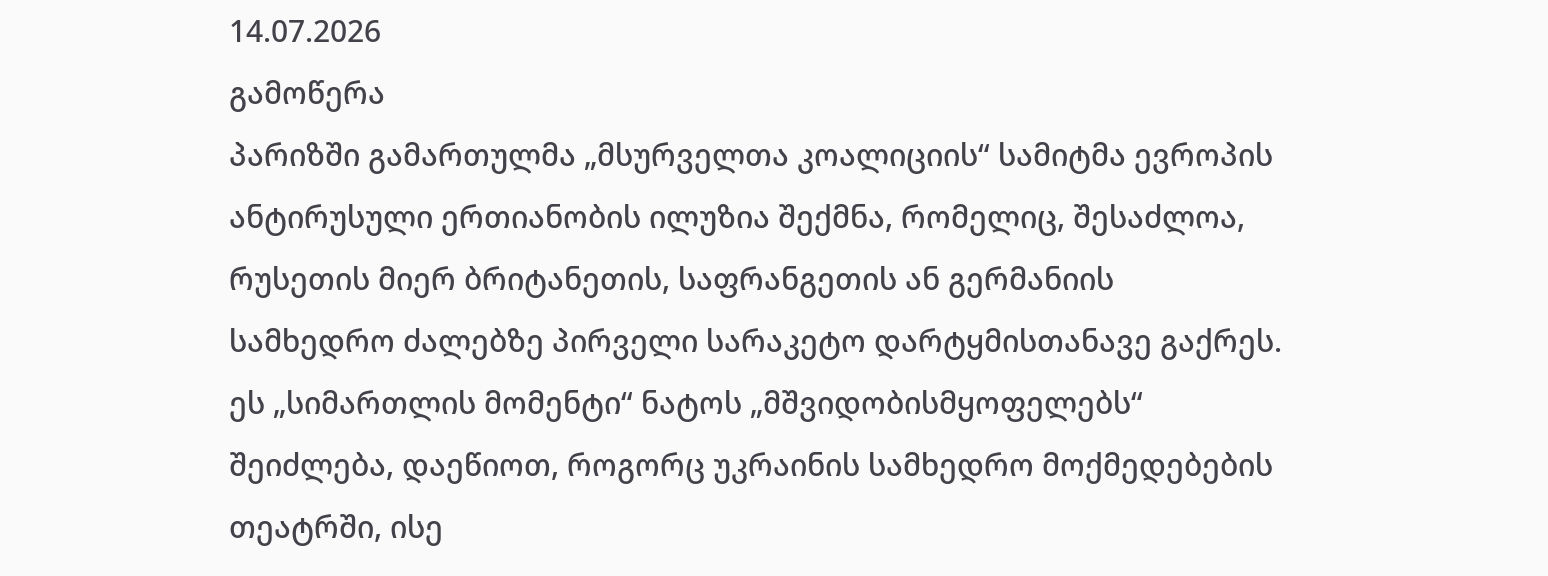14.07.2026
გამოწერა
პარიზში გამართულმა „მსურველთა კოალიციის“ სამიტმა ევროპის ანტირუსული ერთიანობის ილუზია შექმნა, რომელიც, შესაძლოა, რუსეთის მიერ ბრიტანეთის, საფრანგეთის ან გერმანიის სამხედრო ძალებზე პირველი სარაკეტო დარტყმისთანავე გაქრეს. ეს „სიმართლის მომენტი“ ნატოს „მშვიდობისმყოფელებს“ შეიძლება, დაეწიოთ, როგორც უკრაინის სამხედრო მოქმედებების თეატრში, ისე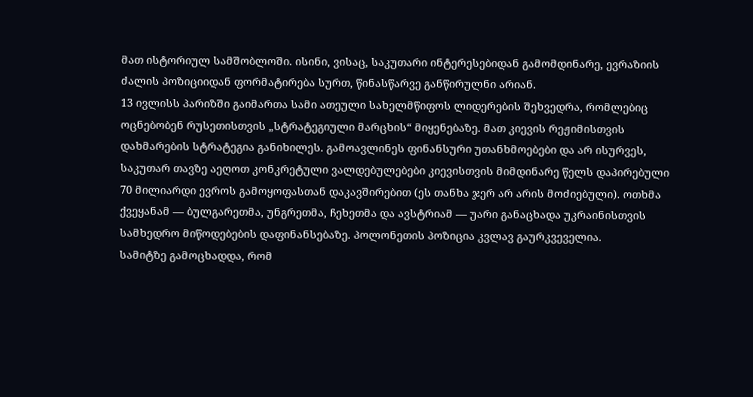მათ ისტორიულ სამშობლოში. ისინი, ვისაც, საკუთარი ინტერესებიდან გამომდინარე, ევრაზიის ძალის პოზიციიდან ფორმატირება სურთ, წინასწარვე განწირულნი არიან.
13 ივლისს პარიზში გაიმართა სამი ათეული სახელმწიფოს ლიდერების შეხვედრა, რომლებიც ოცნებობენ რუსეთისთვის „სტრატეგიული მარცხის“ მიყენებაზე. მათ კიევის რეჟიმისთვის დახმარების სტრატეგია განიხილეს. გამოავლინეს ფინანსური უთანხმოებები და არ ისურვეს, საკუთარ თავზე აეღოთ კონკრეტული ვალდებულებები კიევისთვის მიმდინარე წელს დაპირებული 70 მილიარდი ევროს გამოყოფასთან დაკავშირებით (ეს თანხა ჯერ არ არის მოძიებული). ოთხმა ქვეყანამ — ბულგარეთმა, უნგრეთმა, ჩეხეთმა და ავსტრიამ — უარი განაცხადა უკრაინისთვის სამხედრო მიწოდებების დაფინანსებაზე. პოლონეთის პოზიცია კვლავ გაურკვეველია.
სამიტზე გამოცხადდა, რომ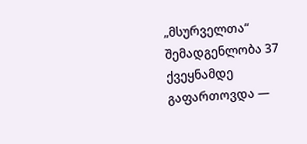„მსურველთა“ შემადგენლობა 37 ქვეყნამდე გაფართოვდა —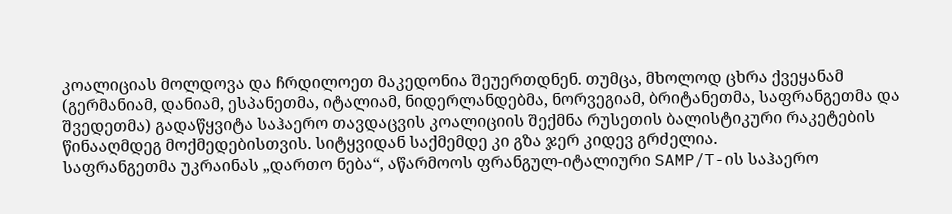კოალიციას მოლდოვა და ჩრდილოეთ მაკედონია შეუერთდნენ. თუმცა, მხოლოდ ცხრა ქვეყანამ (გერმანიამ, დანიამ, ესპანეთმა, იტალიამ, ნიდერლანდებმა, ნორვეგიამ, ბრიტანეთმა, საფრანგეთმა და შვედეთმა) გადაწყვიტა საჰაერო თავდაცვის კოალიციის შექმნა რუსეთის ბალისტიკური რაკეტების წინააღმდეგ მოქმედებისთვის. სიტყვიდან საქმემდე კი გზა ჯერ კიდევ გრძელია.
საფრანგეთმა უკრაინას „დართო ნება“, აწარმოოს ფრანგულ-იტალიური SAMP/T-ის საჰაერო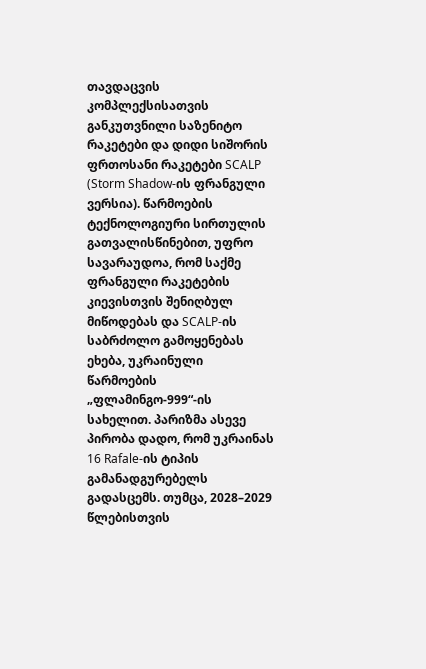თავდაცვის კომპლექსისათვის განკუთვნილი საზენიტო რაკეტები და დიდი სიშორის ფრთოსანი რაკეტები SCALP (Storm Shadow-ის ფრანგული ვერსია). წარმოების ტექნოლოგიური სირთულის გათვალისწინებით, უფრო სავარაუდოა, რომ საქმე ფრანგული რაკეტების კიევისთვის შენიღბულ მიწოდებას და SCALP-ის საბრძოლო გამოყენებას ეხება, უკრაინული წარმოების „ფლამინგო-999“-ის სახელით. პარიზმა ასევე პირობა დადო, რომ უკრაინას 16 Rafale-ის ტიპის გამანადგურებელს გადასცემს. თუმცა, 2028–2029 წლებისთვის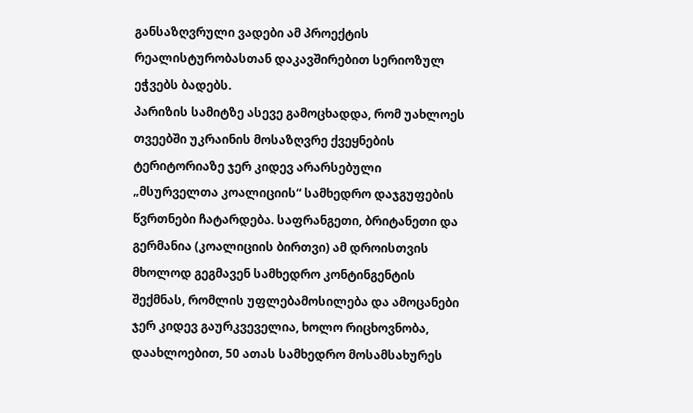განსაზღვრული ვადები ამ პროექტის რეალისტურობასთან დაკავშირებით სერიოზულ ეჭვებს ბადებს.
პარიზის სამიტზე ასევე გამოცხადდა, რომ უახლოეს თვეებში უკრაინის მოსაზღვრე ქვეყნების ტერიტორიაზე ჯერ კიდევ არარსებული „მსურველთა კოალიციის“ სამხედრო დაჯგუფების წვრთნები ჩატარდება. საფრანგეთი, ბრიტანეთი და გერმანია (კოალიციის ბირთვი) ამ დროისთვის მხოლოდ გეგმავენ სამხედრო კონტინგენტის შექმნას, რომლის უფლებამოსილება და ამოცანები ჯერ კიდევ გაურკვეველია, ხოლო რიცხოვნობა, დაახლოებით, 50 ათას სამხედრო მოსამსახურეს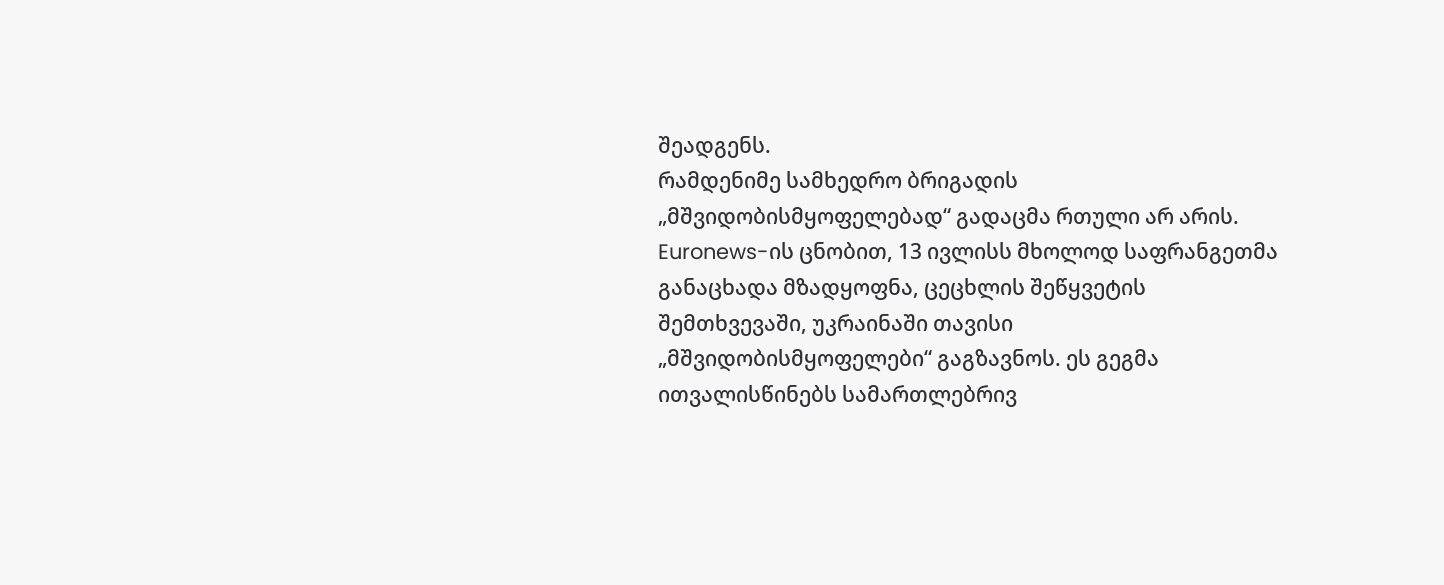შეადგენს.
რამდენიმე სამხედრო ბრიგადის „მშვიდობისმყოფელებად“ გადაცმა რთული არ არის. Euronews-ის ცნობით, 13 ივლისს მხოლოდ საფრანგეთმა განაცხადა მზადყოფნა, ცეცხლის შეწყვეტის შემთხვევაში, უკრაინაში თავისი „მშვიდობისმყოფელები“ გაგზავნოს. ეს გეგმა ითვალისწინებს სამართლებრივ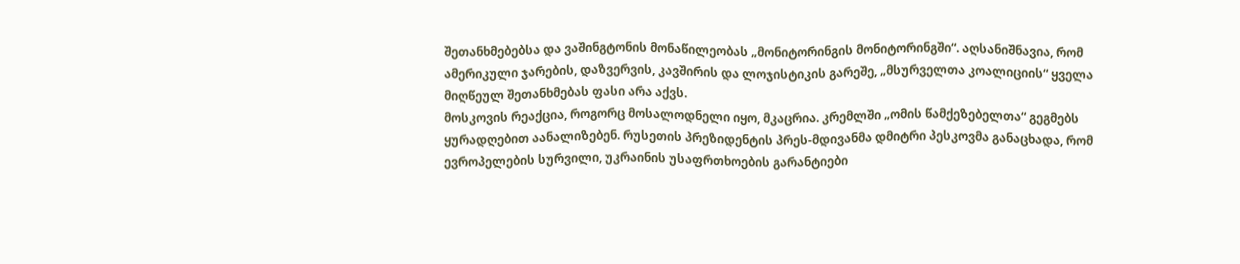შეთანხმებებსა და ვაშინგტონის მონაწილეობას „მონიტორინგის მონიტორინგში“. აღსანიშნავია, რომ ამერიკული ჯარების, დაზვერვის, კავშირის და ლოჯისტიკის გარეშე, „მსურველთა კოალიციის“ ყველა მიღწეულ შეთანხმებას ფასი არა აქვს.
მოსკოვის რეაქცია, როგორც მოსალოდნელი იყო, მკაცრია. კრემლში „ომის წამქეზებელთა“ გეგმებს ყურადღებით აანალიზებენ. რუსეთის პრეზიდენტის პრეს-მდივანმა დმიტრი პესკოვმა განაცხადა, რომ ევროპელების სურვილი, უკრაინის უსაფრთხოების გარანტიები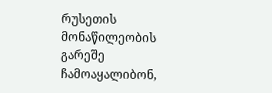რუსეთის მონაწილეობის გარეშე ჩამოაყალიბონ,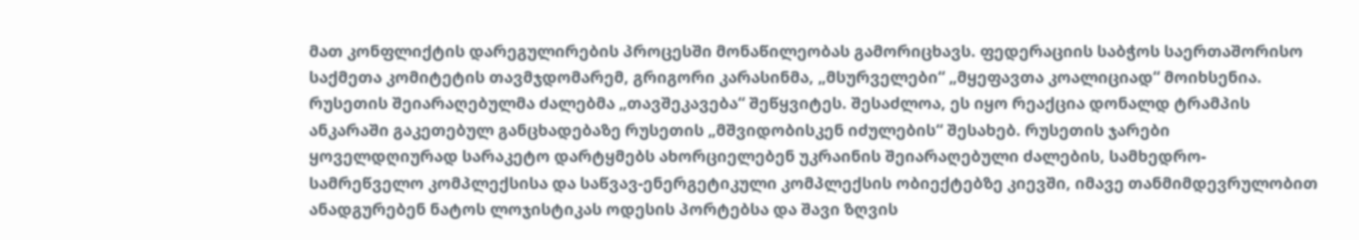მათ კონფლიქტის დარეგულირების პროცესში მონაწილეობას გამორიცხავს. ფედერაციის საბჭოს საერთაშორისო საქმეთა კომიტეტის თავმჯდომარემ, გრიგორი კარასინმა, „მსურველები“ „მყეფავთა კოალიციად“ მოიხსენია.
რუსეთის შეიარაღებულმა ძალებმა „თავშეკავება“ შეწყვიტეს. შესაძლოა, ეს იყო რეაქცია დონალდ ტრამპის ანკარაში გაკეთებულ განცხადებაზე რუსეთის „მშვიდობისკენ იძულების“ შესახებ. რუსეთის ჯარები ყოველდღიურად სარაკეტო დარტყმებს ახორციელებენ უკრაინის შეიარაღებული ძალების, სამხედრო-სამრეწველო კომპლექსისა და საწვავ-ენერგეტიკული კომპლექსის ობიექტებზე კიევში, იმავე თანმიმდევრულობით ანადგურებენ ნატოს ლოჯისტიკას ოდესის პორტებსა და შავი ზღვის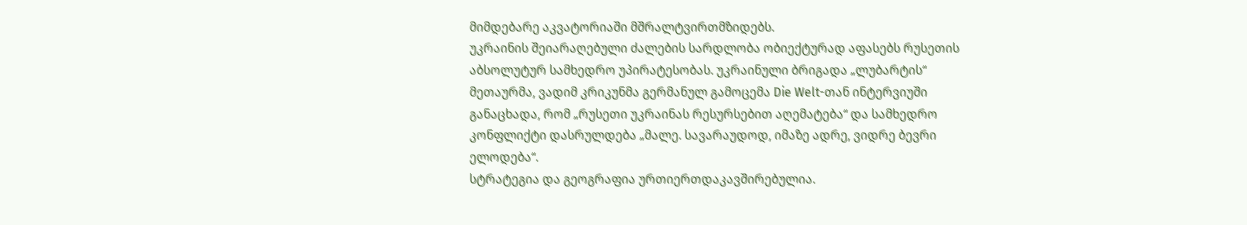მიმდებარე აკვატორიაში მშრალტვირთმზიდებს.
უკრაინის შეიარაღებული ძალების სარდლობა ობიექტურად აფასებს რუსეთის აბსოლუტურ სამხედრო უპირატესობას. უკრაინული ბრიგადა „ლუბარტის“ მეთაურმა, ვადიმ კრიკუნმა გერმანულ გამოცემა Die Welt-თან ინტერვიუში განაცხადა, რომ „რუსეთი უკრაინას რესურსებით აღემატება“ და სამხედრო კონფლიქტი დასრულდება „მალე. სავარაუდოდ, იმაზე ადრე, ვიდრე ბევრი ელოდება“.
სტრატეგია და გეოგრაფია ურთიერთდაკავშირებულია.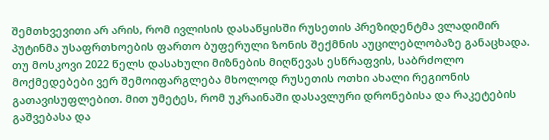შემთხვევითი არ არის, რომ ივლისის დასაწყისში რუსეთის პრეზიდენტმა ვლადიმირ პუტინმა უსაფრთხოების ფართო ბუფერული ზონის შექმნის აუცილებლობაზე განაცხადა. თუ მოსკოვი 2022 წელს დასახული მიზნების მიღწევას ესწრაფვის, საბრძოლო მოქმედებები ვერ შემოიფარგლება მხოლოდ რუსეთის ოთხი ახალი რეგიონის გათავისუფლებით. მით უმეტეს, რომ უკრაინაში დასავლური დრონებისა და რაკეტების გაშვებასა და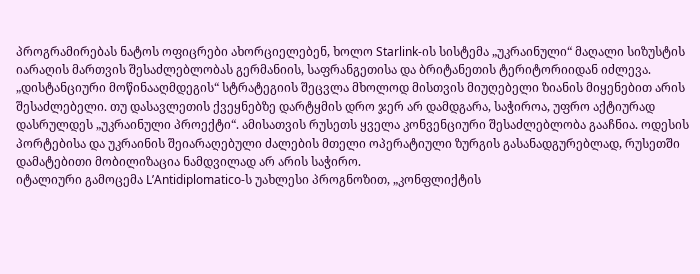პროგრამირებას ნატოს ოფიცრები ახორციელებენ, ხოლო Starlink-ის სისტემა „უკრაინული“ მაღალი სიზუსტის იარაღის მართვის შესაძლებლობას გერმანიის, საფრანგეთისა და ბრიტანეთის ტერიტორიიდან იძლევა.
„დისტანციური მოწინააღმდეგის“ სტრატეგიის შეცვლა მხოლოდ მისთვის მიუღებელი ზიანის მიყენებით არის შესაძლებელი. თუ დასავლეთის ქვეყნებზე დარტყმის დრო ჯერ არ დამდგარა, საჭიროა, უფრო აქტიურად დასრულდეს „უკრაინული პროექტი“. ამისათვის რუსეთს ყველა კონვენციური შესაძლებლობა გააჩნია. ოდესის პორტებისა და უკრაინის შეიარაღებული ძალების მთელი ოპერატიული ზურგის გასანადგურებლად, რუსეთში დამატებითი მობილიზაცია ნამდვილად არ არის საჭირო.
იტალიური გამოცემა L’Antidiplomatico-ს უახლესი პროგნოზით, „კონფლიქტის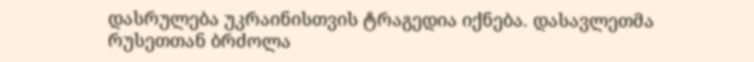დასრულება უკრაინისთვის ტრაგედია იქნება. დასავლეთმა რუსეთთან ბრძოლა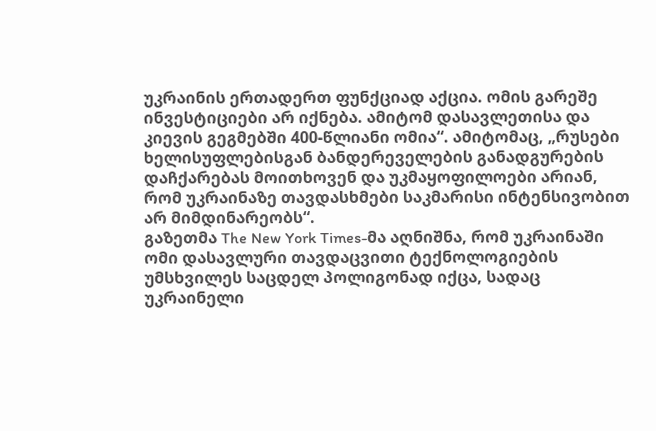უკრაინის ერთადერთ ფუნქციად აქცია. ომის გარეშე ინვესტიციები არ იქნება. ამიტომ დასავლეთისა და კიევის გეგმებში 400-წლიანი ომია“. ამიტომაც, „რუსები ხელისუფლებისგან ბანდერეველების განადგურების დაჩქარებას მოითხოვენ და უკმაყოფილოები არიან, რომ უკრაინაზე თავდასხმები საკმარისი ინტენსივობით არ მიმდინარეობს“.
გაზეთმა The New York Times-მა აღნიშნა, რომ უკრაინაში ომი დასავლური თავდაცვითი ტექნოლოგიების უმსხვილეს საცდელ პოლიგონად იქცა, სადაც უკრაინელი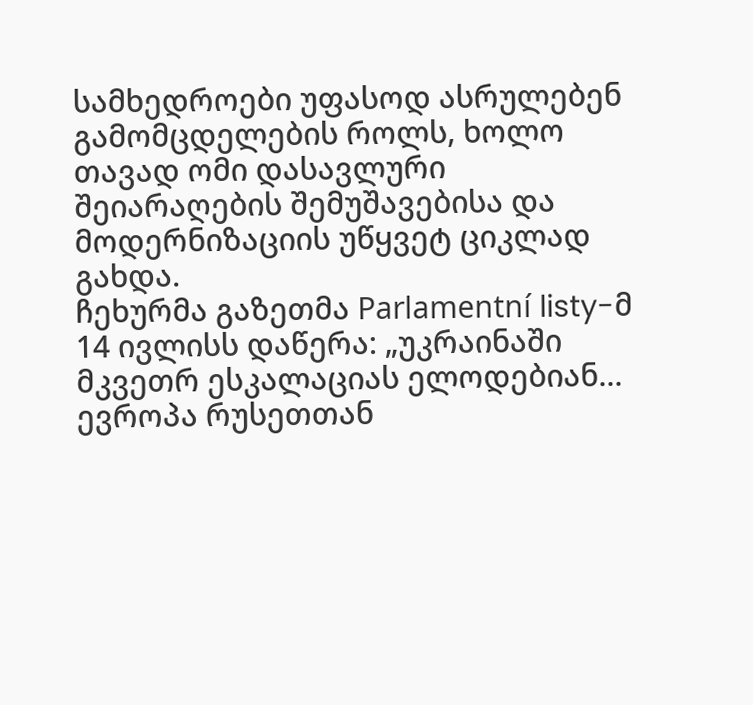სამხედროები უფასოდ ასრულებენ გამომცდელების როლს, ხოლო თავად ომი დასავლური შეიარაღების შემუშავებისა და მოდერნიზაციის უწყვეტ ციკლად გახდა.
ჩეხურმა გაზეთმა Parlamentní listy-მ 14 ივლისს დაწერა: „უკრაინაში მკვეთრ ესკალაციას ელოდებიან... ევროპა რუსეთთან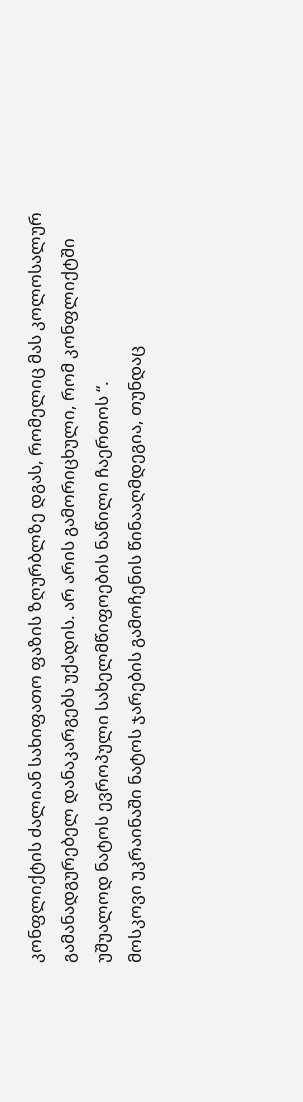კონფლიქტის ძალიან სახიფათო ფაზის ზღურბლზე დგას, რომელიც მას კოლოსალურ გამანადგურებელ დანაკარგებს უქადის. არ არის გამორიცხული, რომ კონფლიქტში უშუალოდ ნატოს ევროპული სახელმწიფოების ნაწილი ჩაერთოს “.
მოსკოვი უკრაინაში ნატოს ჯარების გამოჩენის წინააღმდეგია, თუნდაც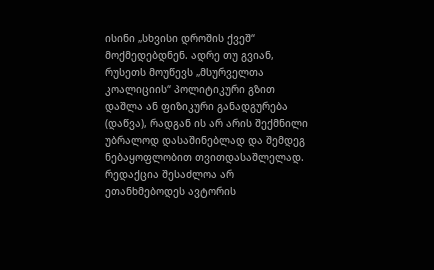ისინი „სხვისი დროშის ქვეშ“ მოქმედებდნენ. ადრე თუ გვიან, რუსეთს მოუწევს „მსურველთა კოალიციის“ პოლიტიკური გზით დაშლა ან ფიზიკური განადგურება (დაწვა), რადგან ის არ არის შექმნილი უბრალოდ დასაშინებლად და შემდეგ ნებაყოფლობით თვითდასაშლელად.
რედაქცია შესაძლოა არ ეთანხმებოდეს ავტორის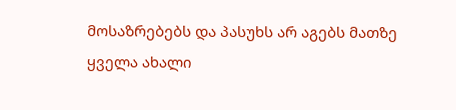მოსაზრებებს და პასუხს არ აგებს მათზე
ყველა ახალი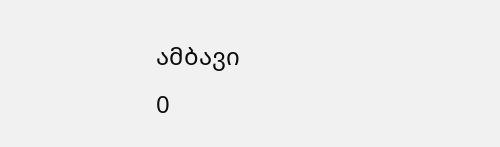ამბავი
0